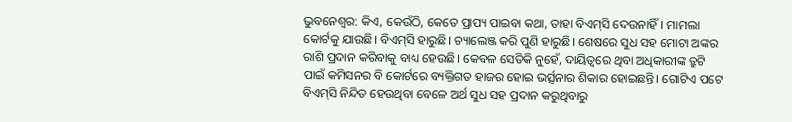ଭୁବନେଶ୍ବର: କିଏ, କେଉଁଠି, କେତେ ପ୍ରାପ୍ୟ ପାଇବା କଥା, ତାହା ବିଏମ୍‌ସି ଦେଉନାହିଁ। ମାମଲା କୋର୍ଟକୁ ଯାଉଛି। ବିଏମ୍‌ସି ହାରୁଛି। ଚ୍ୟାଲେଞ୍ଜ କରି ପୁଣି ହାରୁଛି। ଶେଷରେ ସୁଧ ସହ ମୋଟା ଅଙ୍କର ରାଶି ପ୍ରଦାନ କରିବାକୁ ବାଧ୍ୟ ହେଉଛି। କେବଳ ସେତିକି ନୁହେଁ, ଦାୟିତ୍ବରେ ଥିବା ଅଧିକାରୀଙ୍କ ତ୍ରୁଟି ପାଇଁ କମିସନର ବି କୋର୍ଟରେ ବ୍ୟକ୍ତିଗତ ହାଜର ହୋଇ ଭର୍ତ୍ସନାର ଶିକାର ହୋଇଛନ୍ତି। ଗୋଟିଏ ପଟେ ବିଏମ୍‌ସି ନିନ୍ଦିତ ହେଉଥିବା ବେଳେ ଅର୍ଥ ସୁଧ ସହ ପ୍ରଦାନ କରୁଥିବାରୁ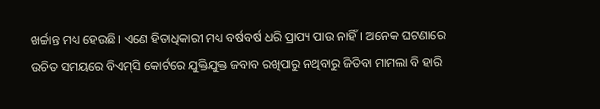ଖର୍ଚ୍ଚାନ୍ତ ମଧ୍ୟ ହେଉଛି। ଏଣେ ହିତାଧିକାରୀ ମଧ୍ୟ ବର୍ଷବର୍ଷ ଧରି ପ୍ରାପ୍ୟ ପାଉ ନାହିଁ। ଅନେକ ଘଟଣାରେ ଉଚିତ ସମୟରେ ବିଏମ୍‌ସି କୋର୍ଟରେ ଯୁକ୍ତିଯୁକ୍ତ ଜବାବ ରଖିପାରୁ ନଥିବାରୁ ଜିତିବା ମାମଲା ବି ହାରି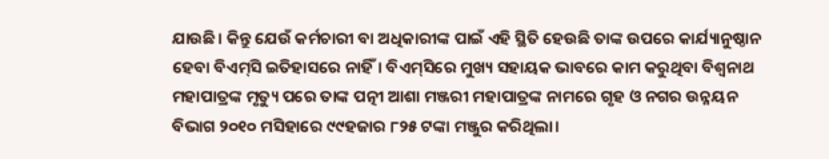ଯାଉଛି। କିନ୍ତୁ ଯେଉଁ କର୍ମଚାରୀ ବା ଅଧିକାରୀଙ୍କ ପାଇଁ ଏହି ସ୍ଥିତି ହେଉଛି ତାଙ୍କ ଉପରେ କାର୍ଯ୍ୟାନୁଷ୍ଠାନ ହେବା ବିଏମ୍‌ସି ଇତିହାସରେ ନାହିଁ। ବିଏମ୍‌ସିରେ ମୁଖ୍ୟ ସହାୟକ ଭାବରେ କାମ କରୁଥିବା ବିଶ୍ବନାଥ ମହାପାତ୍ରଙ୍କ ମୃତ୍ୟୁ ପରେ ତାଙ୍କ ପତ୍ନୀ ଆଶା ମଞ୍ଜରୀ ମହାପାତ୍ରଙ୍କ ନାମରେ ଗୃହ ଓ ନଗର ଉନ୍ନୟନ ବିଭାଗ ୨୦୧୦ ମସିହାରେ ୯୯ହଜାର ୮୨୫ ଟଙ୍କା ମଞ୍ଜୁର କରିଥିଲା।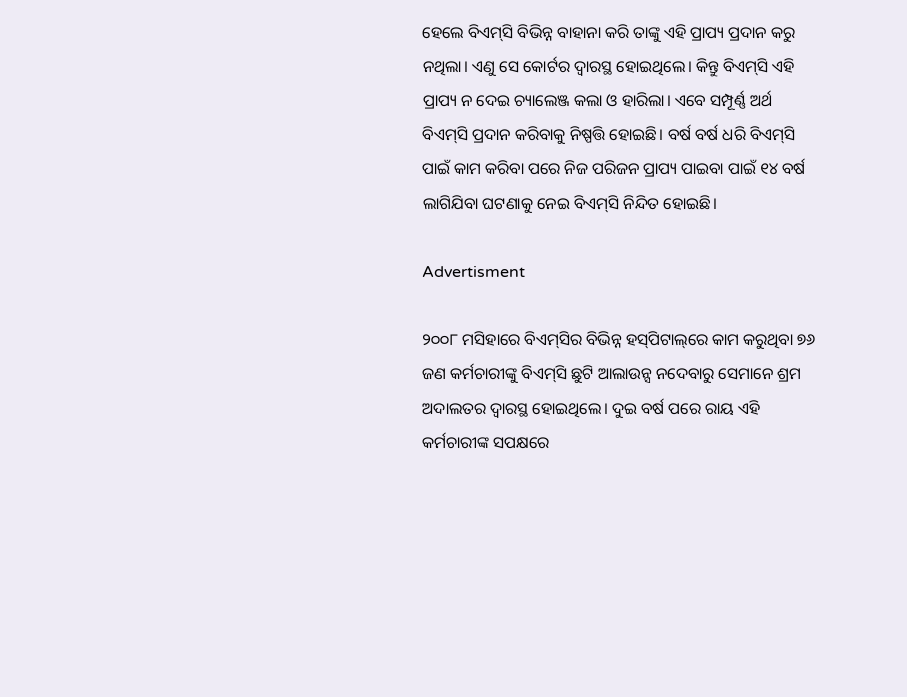ହେଲେ ବିଏମ୍‌ସି ବିଭିନ୍ନ ବାହାନା କରି ତାଙ୍କୁ ଏହି ପ୍ରାପ୍ୟ ପ୍ରଦାନ କରୁ ନଥିଲା। ଏଣୁ ସେ କୋର୍ଟର ଦ୍ବାରସ୍ଥ ହୋଇଥିଲେ। କିନ୍ତୁ ବିଏମ୍‌ସି ଏହି ପ୍ରାପ୍ୟ ନ ଦେଇ ଚ୍ୟାଲେଞ୍ଜ କଲା ଓ ହାରିଲା। ଏବେ ସମ୍ପୂର୍ଣ୍ଣ ଅର୍ଥ ବିଏମ୍‌ସି ପ୍ରଦାନ କରିବାକୁ ନିଷ୍ପତ୍ତି ହୋଇଛି। ବର୍ଷ ବର୍ଷ ଧରି ବିଏମ୍‌ସି ପାଇଁ କାମ କରିବା ପରେ ନିଜ ପରିଜନ ପ୍ରାପ୍ୟ ପାଇବା ପାଇଁ ୧୪ ବର୍ଷ ଲାଗିଯିବା ଘଟଣାକୁ ନେଇ ବିଏମ୍‌ସି ନିନ୍ଦିତ ହୋଇଛି।

Advertisment

୨୦୦୮ ମସିହାରେ ବିଏମ୍‌ସିର ବିଭିନ୍ନ ହସ୍‌ପିଟାଲ୍‌ରେ କାମ କରୁଥିବା ୭୬ ଜଣ କର୍ମଚାରୀଙ୍କୁ ବିଏମ୍‌ସି ଛୁଟି ଆଲାଉନ୍ସ ନଦେବାରୁ ସେମାନେ ଶ୍ରମ ଅଦାଲତର ଦ୍ବାରସ୍ଥ ହୋଇଥିଲେ। ଦୁଇ ବର୍ଷ ପରେ ରାୟ ଏହି କର୍ମଚାରୀଙ୍କ ସପକ୍ଷରେ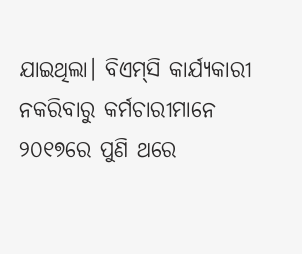ଯାଇଥିଲା। ବିଏମ୍‌ସି କାର୍ଯ୍ୟକାରୀ ନକରିବାରୁ କର୍ମଚାରୀମାନେ ୨୦୧୭ରେ ପୁଣି ଥରେ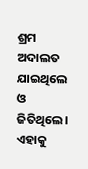ଶ୍ରମ ଅଦାଲତ ଯାଇଥିଲେ ଓ ଜିତିଥିଲେ। ଏହାକୁ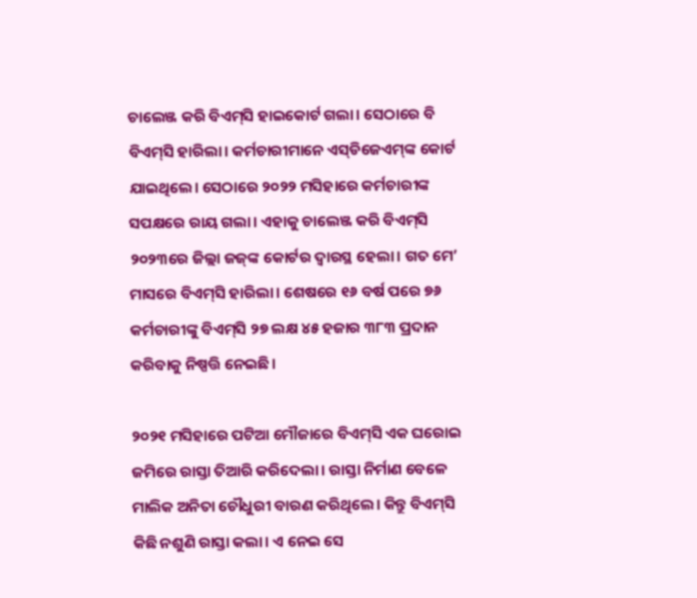ଚାଲେଞ୍ଜ କରି ବିଏମ୍‌ସି ହାଇକୋର୍ଟ ଗଲା। ସେଠାରେ ବି ବିଏମ୍‌ସି ହାରିଲା। କର୍ମଚାରୀମାନେ ଏସ୍‌ଡିଜେଏମ୍‌ଙ୍କ କୋର୍ଟ ଯାଇଥିଲେ। ସେଠାରେ ୨୦୨୨ ମସିହାରେ କର୍ମଚାରୀଙ୍କ ସପକ୍ଷରେ ରାୟ ଗଲା। ଏହାକୁ ଚାଲେଞ୍ଜ କରି ବିଏମ୍‌ସି ୨୦୨୩ରେ ଜିଲ୍ଲା ଜଜ୍‌ଙ୍କ କୋର୍ଟର ଦ୍ବାରସ୍ଥ ହେଲା। ଗତ ମେ’ ମାସରେ ବିଏମ୍‌ସି ହାରିଲା। ଶେଷରେ ୧୬ ବର୍ଷ ପରେ ୭୬ କର୍ମଚାରୀଙ୍କୁ ବିଏମ୍‌ସି ୨୭ ଲକ୍ଷ ୪୫ ହଜାର ୩୮୩ ପ୍ରଦାନ କରିବାକୁ ନିଷ୍ପତ୍ତି ନେଇଛି।

୨୦୨୧ ମସିହାରେ ପଟିଆ ମୌଜାରେ ବିଏମ୍‌ସି ଏକ ଘରୋଇ ଜମିରେ ରାସ୍ତା ତିଆରି କରିଦେଲା। ରାସ୍ତା ନିର୍ମାଣ ବେ‌ଳେ ମାଲିକ ଅନିତା ଚୌଧୁରୀ ବାରଣ କରିଥିଲେ। କିନ୍ତୁ ବିଏମ୍‌ସି କିଛି ନଶୁଣି ରାସ୍ତା କଲା। ଏ ନେଇ ସେ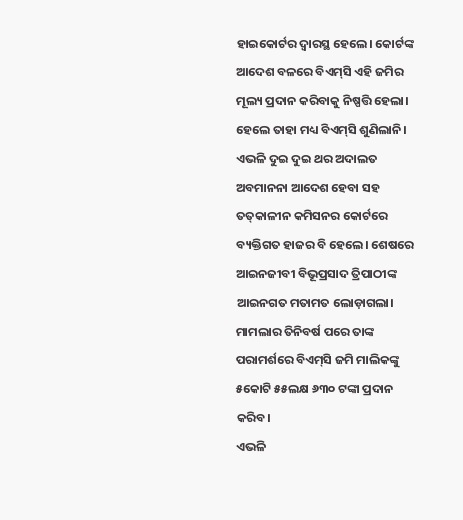ହାଇକୋର୍ଟର ଦ୍ବାରସ୍ଥ ହେଲେ। କୋର୍ଟଙ୍କ ଆଦେଶ ବଳରେ ବିଏମ୍‌ସି ଏହି ଜମିର ମୂଲ୍ୟ ପ୍ରଦାନ କରିବାକୁ ନିଷ୍ପତ୍ତି ହେଲା। ହେଲେ ତାହା ମଧ୍ୟ ବିଏମ୍‌ସି ଶୁଣିଲାନି। ଏଭଳି ଦୁଇ ଦୁଇ ଥର ଅଦାଲତ ଅବମାନନା ଆଦେଶ ହେବା ସହ ତତ୍‌କାଳୀନ କମିସନର କୋର୍ଟରେ ବ୍ୟକ୍ତିଗତ ହାଜର ବି ହେଲେ। ଶେଷରେ ଆଇନଜୀବୀ ବିଭୂପ୍ରସାଦ ତ୍ରିପାଠୀଙ୍କ ଆଇନଗତ ମତାମତ ଲୋଡ଼ାଗଲା। ମାମଲାର ତିନିବର୍ଷ ପରେ ତାଙ୍କ ପରାମର୍ଶରେ ବିଏମ୍‌ସି ଜମି ମାଲିକଙ୍କୁ ୫କୋଟି ୫୫ଲକ୍ଷ ୬୩୦ ଟଙ୍କା ପ୍ରଦାନ କରିବ।
ଏଭଳି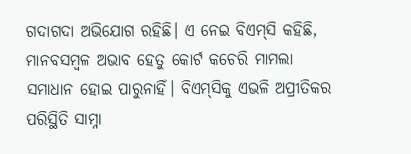ଗଦାଗଦା ଅଭିଯୋଗ ରହିଛି। ଏ ନେଇ ବିଏମ୍‌ସି କହିଛି, ମାନବସମ୍ବଳ ଅଭାବ ହେତୁ କୋର୍ଟ କଚେରି ମାମଲା ସମାଧାନ ହୋଇ ପାରୁନାହିଁ। ବିଏମ୍‌ସିକୁ ଏଭଳି ଅପ୍ରୀତିକର ପରିସ୍ଥିତି ସାମ୍ନା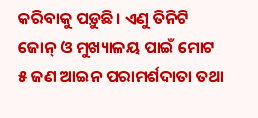କରିବାକୁ ପଡ଼ୁଛି। ଏଣୁ ତିନିଟି ଜୋନ୍‌ ଓ ମୁଖ୍ୟାଳୟ ପାଇଁ ମୋଟ ୫ ଜଣ ଆଇନ ପରାମର୍ଶଦାତା ତଥା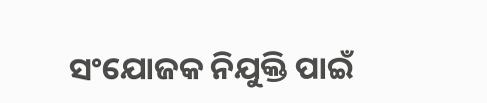ସଂଯୋଜକ ନିଯୁକ୍ତି ପାଇଁ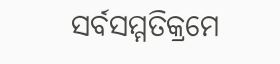ସର୍ବସମ୍ମତିକ୍ରମେ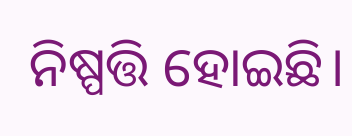ନିଷ୍ପତ୍ତି ହୋଇଛି।